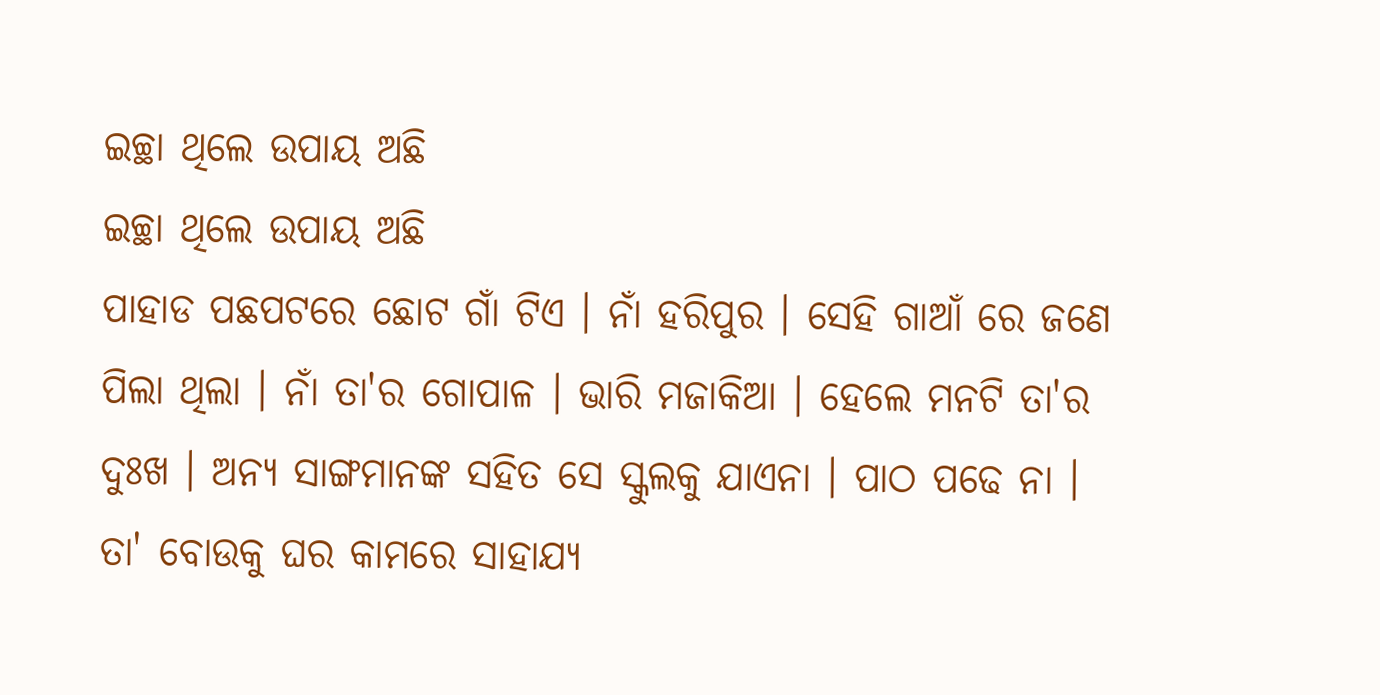ଇଚ୍ଛା ଥିଲେ ଉପାୟ ଅଛି
ଇଚ୍ଛା ଥିଲେ ଉପାୟ ଅଛି
ପାହାଡ ପଛପଟରେ ଛୋଟ ଗାଁ ଟିଏ । ନାଁ ହରିପୁର । ସେହି ଗାଆଁ ରେ ଜଣେ ପିଲା ଥିଲା । ନାଁ ତା'ର ଗୋପାଳ । ଭାରି ମଜାକିଆ । ହେଲେ ମନଟି ତା'ର ଦୁଃଖ । ଅନ୍ୟ ସାଙ୍ଗମାନଙ୍କ ସହିତ ସେ ସ୍କୁଲକୁ ଯାଏନା । ପାଠ ପଢେ ନା । ତା' ବୋଉକୁ ଘର କାମରେ ସାହାଯ୍ୟ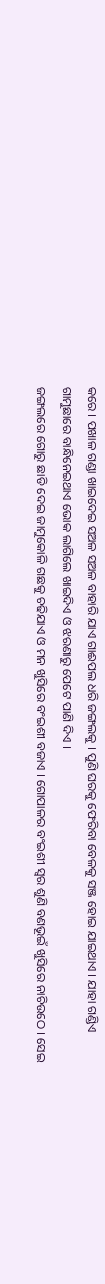କରେ । ପଖାଳ ଗଣ୍ଡା ଖାଇଦେଇ ସଅଳ ସଅଳ ବାହାରି ଯାଏ ଗାଈପଲ ଧରି ଜଙ୍ଗଲକୁ । ପୁଣି ଘରକୁ ଫେରିବା ବେଳକୁ ସଞ୍ଜ ହୋଇ ଯାଇଥାଏ । ଯାହା ଗଣ୍ଡିଏ ଗାମୁଛାରେ ବାନ୍ଧିନେଇଥାଏ ଭୋକ ଲାଗିଲେ ଖାଇଦିଏ ଓ ଝରଣାରୁ ପେଟେ ପାଣି ଦିଏ ।
ଜଙ୍ଗଲରେ ଗୋରୁ ଛାଡି ଦେଇ ଜାମୁକୋଳି ଗଛକୁ ଚଢିଯାଏ ଓ ମନ ଖୁସିରେ ବଂଇଶୀ ବଜାଏ । ଗୋପାଳର ବଂଇଶୀ ସ୍ବର ଶୁଣି ବଣଭୂଇଁ ଖୁସିରେ ନାଚିଉଠେ । ସେଇ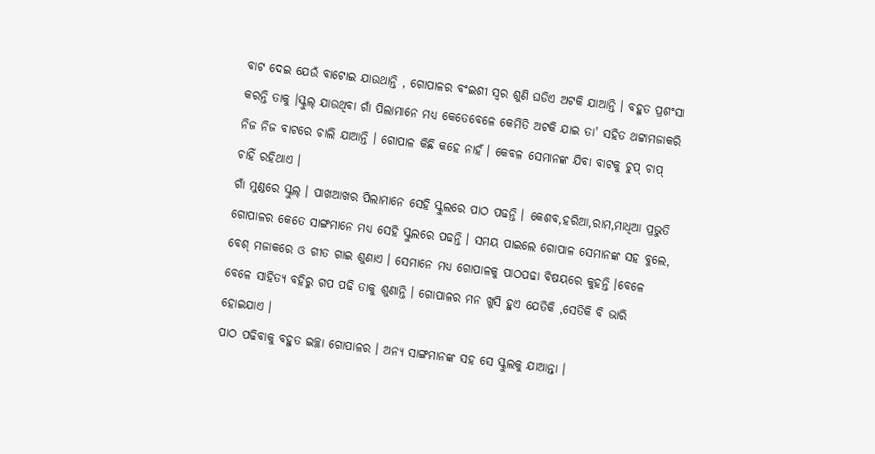ବାଟ ଦେଇ ଯେଉଁ ବାଟୋଇ ଯାଉଥାନ୍ତି , ଗୋପାଳର ବଂଇଶୀ ସ୍ବର ଶୁଣି ଘଡିଏ ଅଟକି ଯାଆନ୍ତି । ବହୁତ ପ୍ରଶଂସା କରନ୍ତି ତାକୁ ।ସ୍କୁଲ୍ ଯାଉଥିବା ଗାଁ ପିଲାମାନେ ମଧ୍ୟ କେତେବେଳେ କେମିତି ଅଟକି ଯାଇ ତା' ସହିତ ଥଟ୍ଟାମଜାକରି ନିଜ ନିଜ ବାଟରେ ଚାଲି ଯାଆନ୍ତି । ଗୋପାଳ କିଛି କହେ ନାହଁ । କେବଳ ସେମାନଙ୍କ ଯିବା ବାଟକୁ ଚୁପ୍ ଚାପ୍ ଚାହିଁ ରହିଥାଏ ।
ଗାଁ ମୁଣ୍ଡରେ ସ୍କୁଲ୍ । ପାଖଆଖର ପିଲାମାନେ ସେହି ସ୍କୁଲରେ ପାଠ ପଢନ୍ତି । କେଶବ,ହରିଆ,ରାମ,ମାଧିଆ ପ୍ରଭୁତି ଗୋପାଳର କେତେ ସାଙ୍ଗମାନେ ମଧ୍ୟ ସେହି ସ୍କୁଲରେ ପଢନ୍ତି । ସମୟ ପାଇଲେ ଗୋପାଳ ସେମାନଙ୍କ ସହ ବୁଲେ, ବେଶ୍ ମଜାକରେ ଓ ଗୀତ ଗାଇ ଶୁଣାଏ । ସେମାନେ ମଧ୍ୟ ଗୋପାଳକୁ ପାଠପଢା ବିଷୟରେ କୁହନ୍ତି ।ବେଳେ ବେଳେ ସାହିତ୍ୟ ବହିରୁ ଗପ ପଢି ତାକୁ ଶୁଣାନ୍ତି । ଗୋପାଳର ମନ ଖୁସି ହୁଏ ଯେତିକି ,ସେତିକି ବି ଭାରି ହୋଇଯାଏ ।
ପାଠ ପଢିବାକୁ ବହୁତ ଇଚ୍ଛା ଗୋପାଳର । ଅନ୍ୟ ସାଙ୍ଗମାନଙ୍କ ସହ ସେ ସ୍କୁଲକୁ ଯାଆନ୍ତା ।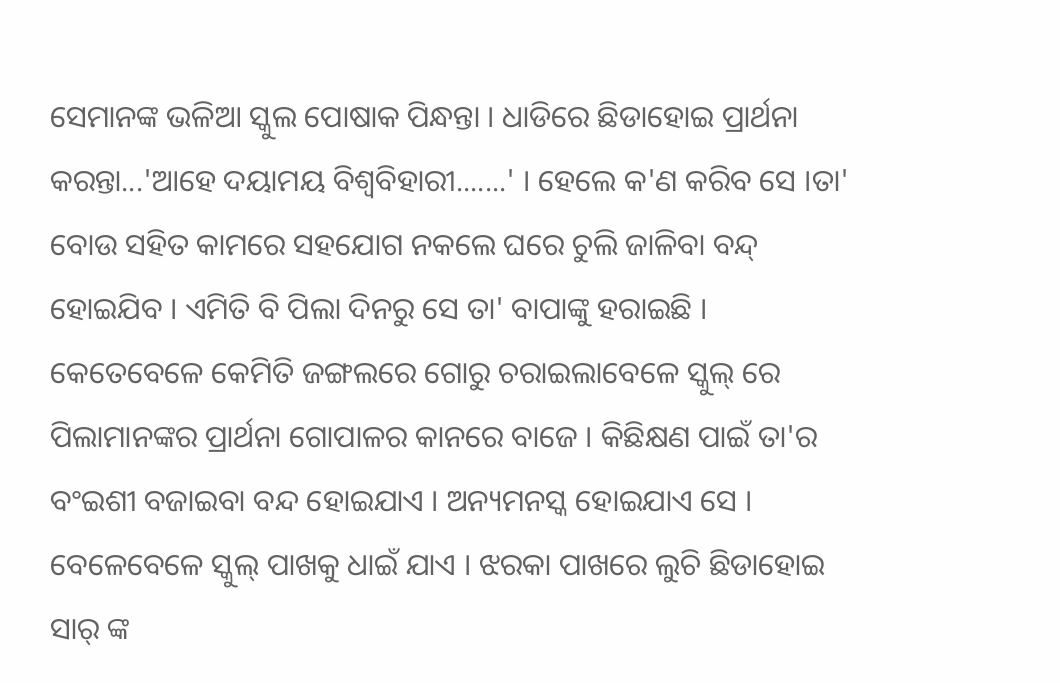ସେମାନଙ୍କ ଭଳିଆ ସ୍କୁଲ ପୋଷାକ ପିନ୍ଧନ୍ତା । ଧାଡିରେ ଛିଡାହୋଇ ପ୍ରାର୍ଥନା କରନ୍ତା...'ଆହେ ଦୟାମୟ ବିଶ୍ବବିହାରୀ.......' । ହେଲେ କ'ଣ କରିବ ସେ ।ତା' ବୋଉ ସହିତ କାମରେ ସହଯୋଗ ନକଲେ ଘରେ ଚୁଲି ଜାଳିବା ବନ୍ଦ୍ ହୋଇଯିବ । ଏମିତି ବି ପିଲା ଦିନରୁ ସେ ତା' ବାପାଙ୍କୁ ହରାଇଛି ।
କେତେବେଳେ କେମିତି ଜଙ୍ଗଲରେ ଗୋରୁ ଚରାଇଲାବେଳେ ସ୍କୁଲ୍ ରେ ପିଲାମାନଙ୍କର ପ୍ରାର୍ଥନା ଗୋପାଳର କାନରେ ବାଜେ । କିଛିକ୍ଷଣ ପାଇଁ ତା'ର ବଂଇଶୀ ବଜାଇବା ବନ୍ଦ ହୋଇଯାଏ । ଅନ୍ୟମନସ୍କ ହୋଇଯାଏ ସେ । ବେଳେବେଳେ ସ୍କୁଲ୍ ପାଖକୁ ଧାଇଁ ଯାଏ । ଝରକା ପାଖରେ ଲୁଚି ଛିଡାହୋଇ ସାର୍ ଙ୍କ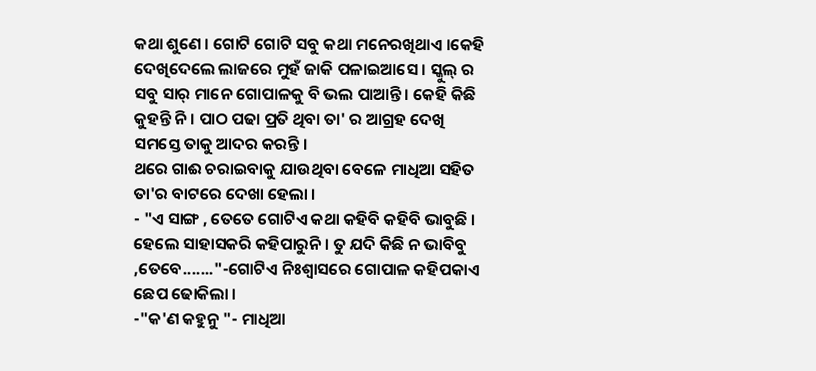କଥା ଶୁଣେ । ଗୋଟି ଗୋଟି ସବୁ କଥା ମନେରଖିଥାଏ ।କେହି ଦେଖିଦେଲେ ଲାଜରେ ମୁହଁ ଜାକି ପଳାଇଆସେ । ସ୍କୁଲ୍ ର ସବୁ ସାର୍ ମାନେ ଗୋପାଳକୁ ବି ଭଲ ପାଆନ୍ତି । କେହି କିଛି କୁହନ୍ତି ନି । ପାଠ ପଢା ପ୍ରତି ଥିବା ତା' ର ଆଗ୍ରହ ଦେଖି ସମସ୍ତେ ତାକୁ ଆଦର କରନ୍ତି ।
ଥରେ ଗାଈ ଚରାଇବାକୁ ଯାଉଥିବା ବେଳେ ମାଧିଆ ସହିତ ତା'ର ବାଟରେ ଦେଖା ହେଲା ।
- "ଏ ସାଙ୍ଗ , ତେତେ ଗୋଟିଏ କଥା କହିବି କହିବି ଭାବୁଛି । ହେଲେ ସାହାସକରି କହିପାରୁନି । ତୁ ଯଦି କିଛି ନ ଭାବିବୁ ,ତେବେ......."-ଗୋଟିଏ ନିଃଶ୍ବାସରେ ଗୋପାଳ କହିପକାଏ ଛେପ ଢୋକିଲା ।
-"କ'ଣ କହୁନୁ "- ମାଧିଆ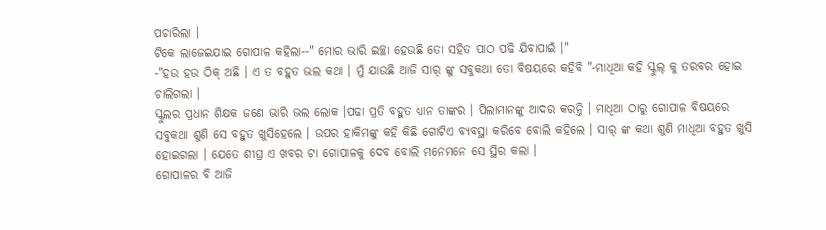ପଚାରିଲା ।
ଟିକେ ଲାଜେଇଯାଇ ଗୋପାଳ କହିଲା--" ମୋର ଭାରି ଇଚ୍ଛା ହେଉଛି ତୋ ସହିତ ପାଠ ପଢି ଯିବାପାଇଁ ।"
-"ହଉ ହଉ ଠିକ୍ ଅଛି । ଏ ତ ବହୁତ ଭଲ କଥା । ମୁଁ ଯାଉଛି ଆଜି ସାର୍ ଙ୍କୁ ସବୁକଥା ତୋ ବିଷୟରେ କହିବି "-ମାଧିଆ କହି ସ୍କୁଲ୍ କୁ ତରବର ହୋଇ ଚାଲିଗଲା ।
ସ୍କୁଲର ପ୍ରଧାନ ଶିକ୍ଷକ ଜଣେ ଭାରି ଭଲ ଲୋକ ।ପଢା ପ୍ରତି ବହୁତ ଧ୍ୟାନ ତାଙ୍କର । ପିଲାମାନଙ୍କୁ ଆଦର କରନ୍ତି । ମାଧିଆ ଠାରୁ ଗୋପାଳ ବିଷୟରେ ସବୁକଥା ଶୁଣି ସେ ବହୁତ ଖୁସିହେଲେ । ଉପର ହାକିମଙ୍କୁ କହି କିଛି ଗୋଟିଏ ବ୍ୟବସ୍ଥା କରିବେ ବୋଲି କହିଲେ । ସାର୍ ଙ୍କ କଥା ଶୁଣି ମାଧିଆ ବହୁତ ଖୁସି ହୋଇଗଲା । ଯେତେ ଶୀଘ୍ର ଏ ଖବର ଟା ଗୋପାଳକୁ ଦେବ ବୋଲି ମନେମନେ ସେ ସ୍ଥିର କଲା ।
ଗୋପାଳର ବି ଆଜି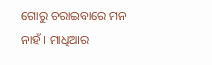ଗୋରୁ ଚରାଇବାରେ ମନ ନାହଁ । ମାଧିଆର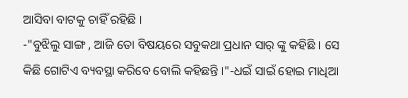ଆସିବା ବାଟକୁ ଚାହିଁ ରହିଛି ।
-"ବୁଝିଲୁ ସାଙ୍ଗ , ଆଜି ତୋ ବିଷୟରେ ସବୁକଥା ପ୍ରଧାନ ସାର୍ ଙ୍କୁ କହିଛି । ସେ କିଛି ଗୋଟିଏ ବ୍ୟବସ୍ଥା କରିବେ ବୋଲି କହିଛନ୍ତି ।"-ଧଇଁ ସାଇଁ ହୋଇ ମାଧିଆ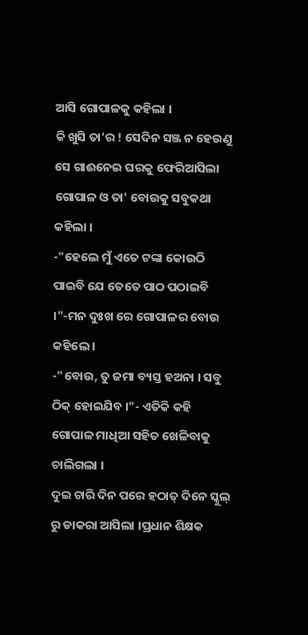ଆସି ଗୋପାଳକୁ କହିଲା ।
କି ଖୁସି ତା'ର ! ସେଦିନ ସଞ୍ଜ ନ ହେଉଣୁ ସେ ଗାଈନେଇ ଘରକୁ ଫେରିଆସିଲା ଗୋପାଳ ଓ ତା' ବୋଉକୁ ସବୁକଥା କହିଲା ।
-"ହେଲେ ମୁଁ ଏତେ ଟଙ୍କା କୋଉଠି ପାଇବି ଯେ ତେତେ ପାଠ ପଠାଇବି ।"-ମନ ଦୁଃଖ ରେ ଗୋପାଳର ବୋଉ କହିଲେ ।
-"ବୋଉ, ତୁ ଜମା ବ୍ୟସ୍ତ ହଅନା । ସବୁ ଠିକ୍ ହୋଇଯିବ ।"- ଏତିକି କହି ଗୋପାଳ ମାଧିଆ ସହିତ ଖେଳିବାକୁ ଚାଲିଗଲା ।
ଦୁଇ ଚାରି ଦିନ ପରେ ହଠାତ୍ ଦିନେ ସ୍କୁଲ୍ ରୁ ଡାକରା ଆସିଲା ।ପ୍ରଧାନ ଶିକ୍ଷକ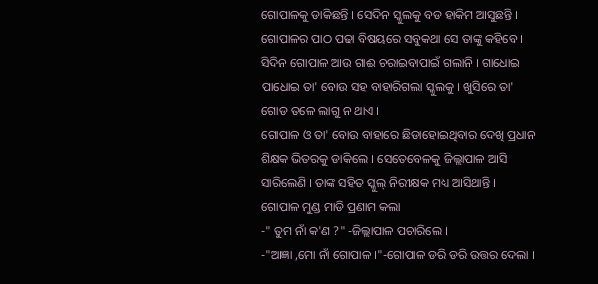ଗୋପାଳକୁ ଡାକିଛନ୍ତି । ସେଦିନ ସ୍କୁଲକୁ ବଡ ହାକିମ ଆସୁଛନ୍ତି । ଗୋପାଳର ପାଠ ପଢା ବିଷୟରେ ସବୁକଥା ସେ ତାଙ୍କୁ କହିବେ । ସିଦିନ ଗୋପାଳ ଆଉ ଗାଈ ଚରାଇବାପାଇଁ ଗଲାନି । ଗାଧୋଇ ପାଧୋଇ ତା' ବୋଉ ସହ ବାହାରିଗଲା ସ୍କୁଲକୁ । ଖୁସିରେ ତା' ଗୋଡ ତଳେ ଲାଗୁ ନ ଥାଏ ।
ଗୋପାଳ ଓ ତା' ବୋଉ ବାହାରେ ଛିଡାହୋଇଥିବାର ଦେଖି ପ୍ରଧାନ ଶିକ୍ଷକ ଭିତରକୁ ଡାକିଲେ । ସେତେବେଳକୁ ଜିଲ୍ଲାପାଳ ଆସି ସାରିଲେଣି । ତାଙ୍କ ସହିତ ସ୍କୁଲ୍ ନିରୀକ୍ଷକ ମଧ୍ୟ ଆସିଥାନ୍ତି । ଗୋପାଳ ମୁଣ୍ଡ ମାଡି ପ୍ରଣାମ କଲା
-" ତୁମ ନାଁ କ'ଣ ?" -ଜିଲ୍ଲାପାଳ ପଚାରିଲେ ।
-"ଆଜ୍ଞା ,ମୋ ନାଁ ଗୋପାଳ ।"-ଗୋପାଳ ଡରି ଡରି ଉତ୍ତର ଦେଲା ।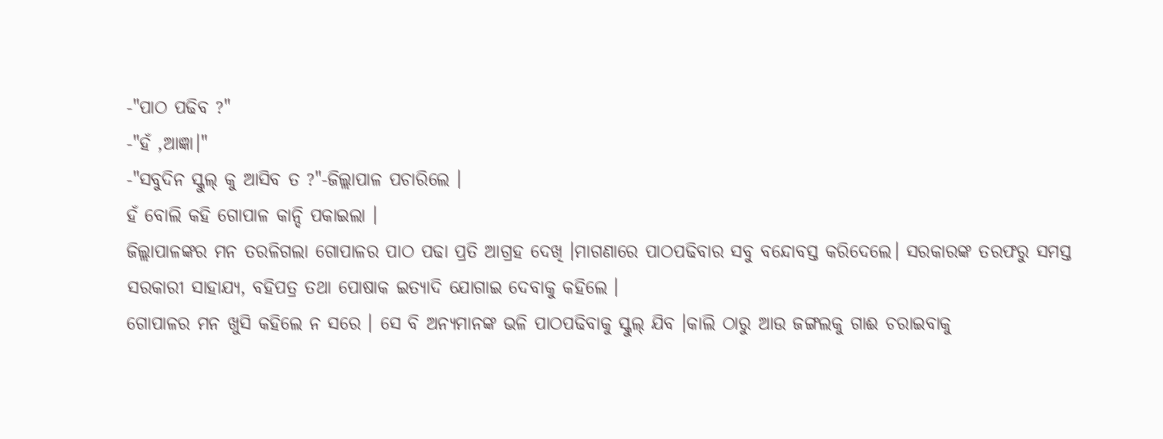-"ପାଠ ପଢିବ ?"
-"ହଁ ,ଆଜ୍ଞା।"
-"ସବୁଦିନ ସ୍କୁଲ୍ କୁ ଆସିବ ତ ?"-ଜିଲ୍ଲାପାଳ ପଚାରିଲେ ।
ହଁ ବୋଲି କହି ଗୋପାଳ କାନ୍ଦି ପକାଇଲା ।
ଜିଲ୍ଲାପାଳଙ୍କର ମନ ତରଳିଗଲା ଗୋପାଳର ପାଠ ପଢା ପ୍ରତି ଆଗ୍ରହ ଦେଖି ।ମାଗଣାରେ ପାଠପଢିବାର ସବୁ ବନ୍ଦୋବସ୍ତ କରିଦେଲେ। ସରକାରଙ୍କ ତରଫରୁ ସମସ୍ତ ସରକାରୀ ସାହାଯ୍ୟ, ବହିପତ୍ର ତଥା ପୋଷାକ ଇତ୍ୟାଦି ଯୋଗାଇ ଦେବାକୁ କହିଲେ ।
ଗୋପାଳର ମନ ଖୁସି କହିଲେ ନ ସରେ । ସେ ବି ଅନ୍ୟମାନଙ୍କ ଭଳି ପାଠପଢିବାକୁ ସ୍କୁଲ୍ ଯିବ ।କାଲି ଠାରୁ ଆଉ ଜଙ୍ଗଲକୁ ଗାଈ ଚରାଇବାକୁ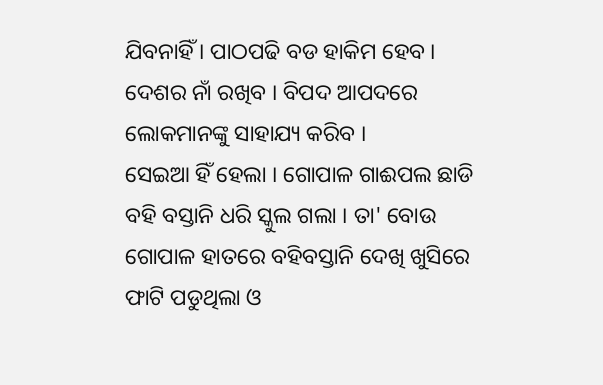ଯିବନାହିଁ । ପାଠପଢି ବଡ ହାକିମ ହେବ । ଦେଶର ନାଁ ରଖିବ । ବିପଦ ଆପଦରେ ଲୋକମାନଙ୍କୁ ସାହାଯ୍ୟ କରିବ ।
ସେଇଆ ହିଁ ହେଲା । ଗୋପାଳ ଗାଈପଲ ଛାଡି ବହି ବସ୍ତାନି ଧରି ସ୍କୁଲ ଗଲା । ତା' ବୋଉ ଗୋପାଳ ହାତରେ ବହିବସ୍ତାନି ଦେଖି ଖୁସିରେ ଫାଟି ପଡୁଥିଲା ଓ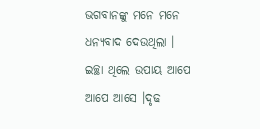ଭଗବାନଙ୍କୁ ମନେ ମନେ ଧନ୍ୟବାଦ ଦେଉଥିଲା ।
ଇଚ୍ଛା ଥିଲେ ଉପାୟ ଆପେ ଆପେ ଆସେ ।ଦୃଢ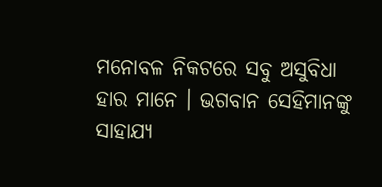ମନୋବଳ ନିକଟରେ ସବୁ ଅସୁବିଧା ହାର ମାନେ । ଭଗବାନ ସେହିମାନଙ୍କୁ ସାହାଯ୍ୟ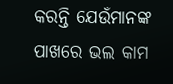କରନ୍ତି ଯେଉଁମାନଙ୍କ ପାଖରେ ଭଲ କାମ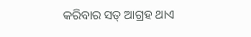କରିବାର ସତ୍ ଆଗ୍ରହ ଥାଏ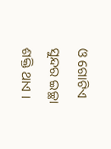ଓ ଗୋଟିଏ ସୁନ୍ଦର ଇଚ୍ଛା ଶକ୍ତି ଥାଏ ।